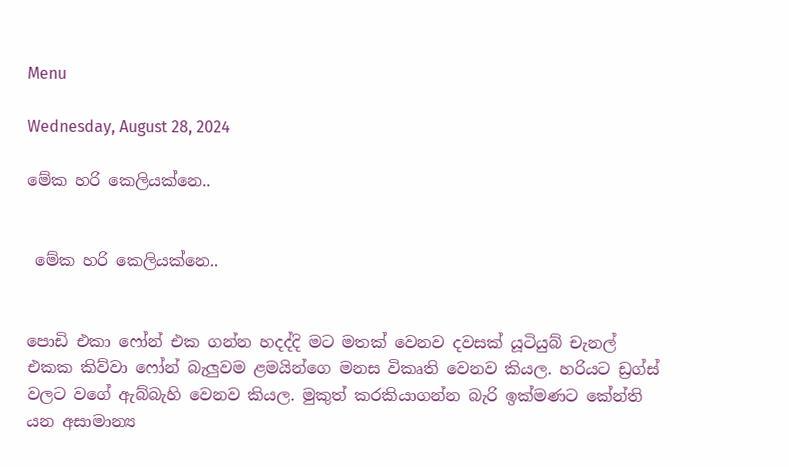Menu

Wednesday, August 28, 2024

මේක හරි කෙලියක්නෙ..


 මේක හරි කෙලියක්නෙ..


පොඩි එකා ෆෝන් එක ගන්න හදද්දි මට මතක් වෙනව දවසක් යූටියුබ් චැනල් එකක කිව්වා ෆෝන් බැලුවම ළමයින්ගෙ මනස විකෘති වෙනව කියල. හරියට ඩ්‍රග්ස් වලට වගේ ඇබ්බැහි වෙනව කියල. මුකුත් කරකියාගන්න බැරි ඉක්මණට කේන්ති යන අසාමාන්‍ය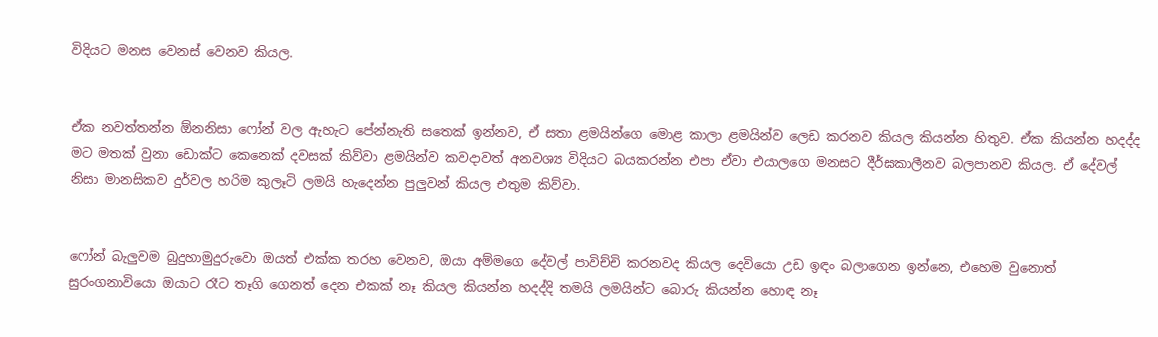විදියට මනස වෙනස් වෙනව කියල.


ඒක නවත්තන්න ඕනනිසා ෆෝන් වල ඇහැට පේන්නැති සතෙක් ඉන්නව, ඒ සතා ළමයින්ගෙ මොළ කාලා ළමයින්ව ලෙඩ කරනව කියල කියන්න හිතුව. ඒක කියන්න හදද්ද මට මතක් වුනා ඩොක්ට කෙනෙක් දවසක් කිව්වා ළමයින්ව කවදාවත් අනවශ්‍ය විදියට බයකරන්න එපා ඒවා එයාලගෙ මනසට දීර්ඝකාලීනව බලපානව කියල. ඒ දේවල් නිසා මානසිකව දුර්වල හරිම කුලෑටි ලමයි හැදෙන්න පුලුවන් කියල එතුම කිව්වා.


ෆෝන් බැලුවම බුදුහාමුදුරුවො ඔයත් එක්ක තරහ වෙනව, ඔයා අම්මගෙ දේවල් පාවිච්චි කරනවද කියල දෙවියො උඩ ඉඳං බලාගෙන ඉන්නෙ, එහෙම වුනොත් සුරංගනාවියො ඔයාට රෑට තෑගි ගෙනත් දෙන එකක් නෑ කියල කියන්න හදද්දි තමයි ලමයින්ට බොරු කියන්න හොඳ නෑ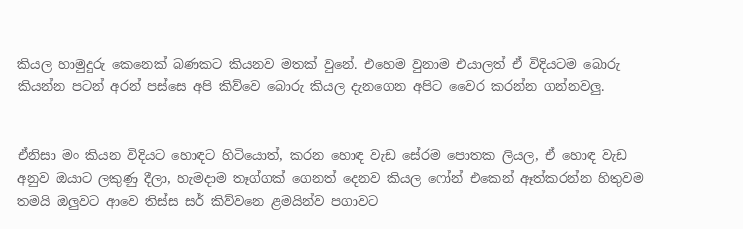කියල හාමුදුරු කෙනෙක් බණකට කියනව මතක් වුනේ. එහෙම වුනාම එයාලත් ඒ විදියටම බොරු කියන්න පටන් අරන් පස්සෙ අපි කිව්වෙ බොරු කියල දැනගෙන අපිට වෛර කරන්න ගන්නවලු.


ඒනිසා මං කියන විදියට හොඳට හිටියොත්, කරන හොඳ වැඩ සේරම පොතක ලියල, ඒ හොඳ වැඩ අනුව ඔයාට ලකුණු දීලා, හැමදාම තෑග්ගක් ගෙනත් දෙනව කියල ෆෝන් එකෙන් ඈත්කරන්න හිතුවම තමයි ඔලුවට ආවෙ තිස්ස සර් කිව්වනෙ ළමයින්ව පගාවට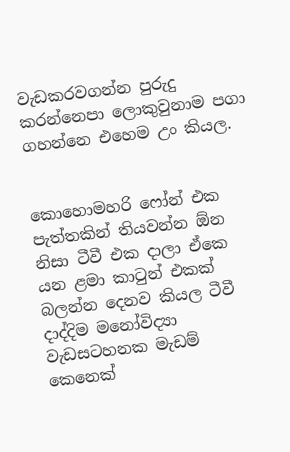වැඩකරවගන්න පුරුදු කරන්නෙපා ලොකුවුනාම පගා ගහන්නෙ එහෙම උං කියල.


කොහොමහරි ෆෝන් එක පැත්තකින් තියවන්න ඕන නිසා ටීවී එක දාලා ඒකෙ යන ළමා කාටුන් එකක් බලන්න දෙනව කියල ටීවී දාද්දිම මනෝවිද්‍යා වැඩසටහනක මැඩම් කෙනෙක්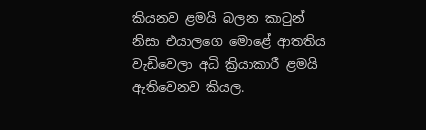කියනව ළමයි බලන කාටුන් නිසා එයාලගෙ මොළේ ආතතිය වැඩිවෙලා අධි ක්‍රියාකාරී ළමයි ඇතිවෙනව කියල.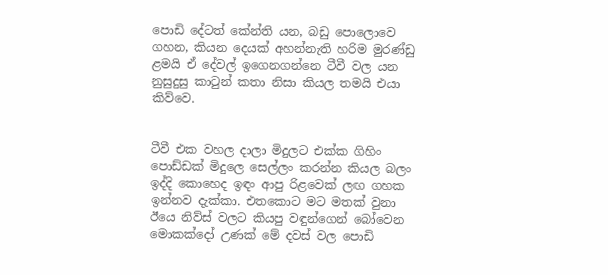පොඩි දේටත් කේන්ති යන, බඩු පොලොවෙ ගහන, කියන දෙයක් අහන්නැති හරිම මුරණ්ඩු ළමයි ඒ දේවල් ඉගෙනගන්නෙ ටීවී වල යන නුසුදුසු කාටුන් කතා නිසා කියල තමයි එයා කිව්වෙ.


ටීවී එක වහල දාලා මිදුලට එක්ක ගිහිං පොඩ්ඩක් මිදුලෙ සෙල්ලං කරන්න කියල බලං ඉද්දි කොහෙද ඉඳං ආපු රිළවෙක් ලඟ ගහක ඉන්නව දැක්කා. එතකොට මට මතක් වුනා ඊයෙ නිව්ස් වලට කියපු වඳුන්ගෙන් බෝවෙන මොකක්දෝ උණක් මේ දවස් වල පොඩි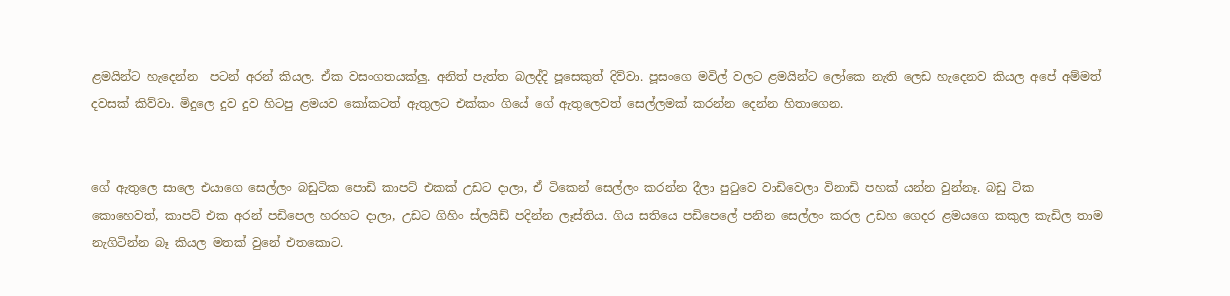ළමයින්ට හැදෙන්න  පටන් අරන් කියල. ඒක වසංගතයක්ලු. අනිත් පැත්ත බලද්දි පූසෙකුත් දිව්වා. පූසංගෙ මවිල් වලට ළමයින්ට ලෝකෙ නැති ලෙඩ හැදෙනව කියල අපේ අම්මත් දවසක් කිව්වා. මිදුලෙ දුව දුව හිටපු ළමයව කෝකටත් ඇතුලට එක්කං ගියේ ගේ ඇතුලෙවත් සෙල්ලමක් කරන්න දෙන්න හිතාගෙන.


ගේ ඇතුලෙ සාලෙ එයාගෙ සෙල්ලං බඩුටික පොඩි කාපට් එකක් උඩට දාලා, ඒ ටිකෙන් සෙල්ලං කරන්න දීලා පුටුවෙ වාඩිවෙලා විනාඩි පහක් යන්න වුන්නෑ. බඩු ටික කොහෙවත්, කාපට් එක අරන් පඩිපෙල හරහට දාලා, උඩට ගිහිං ස්ලයිඩ් පදින්න ලෑස්තිය. ගිය සතියෙ පඩිපෙලේ පනින සෙල්ලං කරල උඩහ ගෙදර ළමයගෙ කකුල කැඩිල තාම නැගිටින්න බෑ කියල මතක් වුනේ එතකොට.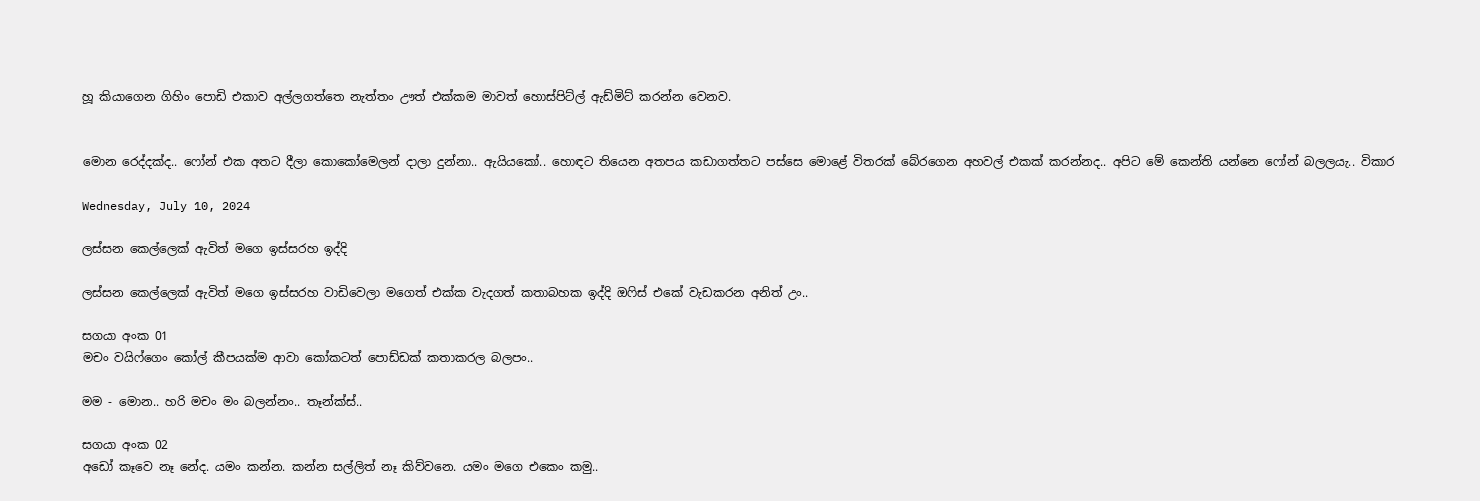හූ කියාගෙන ගිහිං පොඩි එකාව අල්ලගත්තෙ නැත්තං ඌත් එක්කම මාවත් හොස්පිට්ල් ඇඩ්මිට් කරන්න වෙනව.


මොන රෙද්දක්ද.. ෆෝන් එක අතට දීලා කොකෝමෙලන් දාලා දුන්නා.. ඇයියකෝ.. හොඳට තියෙන අතපය කඩාගත්තට පස්සෙ මොළේ විතරක් බේරගෙන අහවල් එකක් කරන්නද.. අපිට මේ කෙන්ති යන්නෙ ෆෝන් බලලයැ.. විකාර

Wednesday, July 10, 2024

ලස්සන කෙල්ලෙක් ඇවිත් මගෙ ඉස්සරහ ඉද්දි

ලස්සන කෙල්ලෙක් ඇවිත් මගෙ ඉස්සරහ වාඩිවෙලා මගෙත් එක්ක වැදගත් කතාබහක ඉද්දි ඔෆිස් එකේ වැඩකරන අනිත් උං..

සගයා අංක 01
මචං වයිෆ්ගෙං කෝල් කීපයක්ම ආවා කෝකටත් පොඩ්ඩක් කතාකරල බලපං..

මම - මොන.. හරි මචං මං බලන්නං.. තෑන්ක්ස්..

සගයා අංක 02
අඩෝ කෑවෙ නෑ නේද. යමං කන්න. කන්න සල්ලිත් නෑ කිව්වනෙ. යමං මගෙ එකෙං කමු..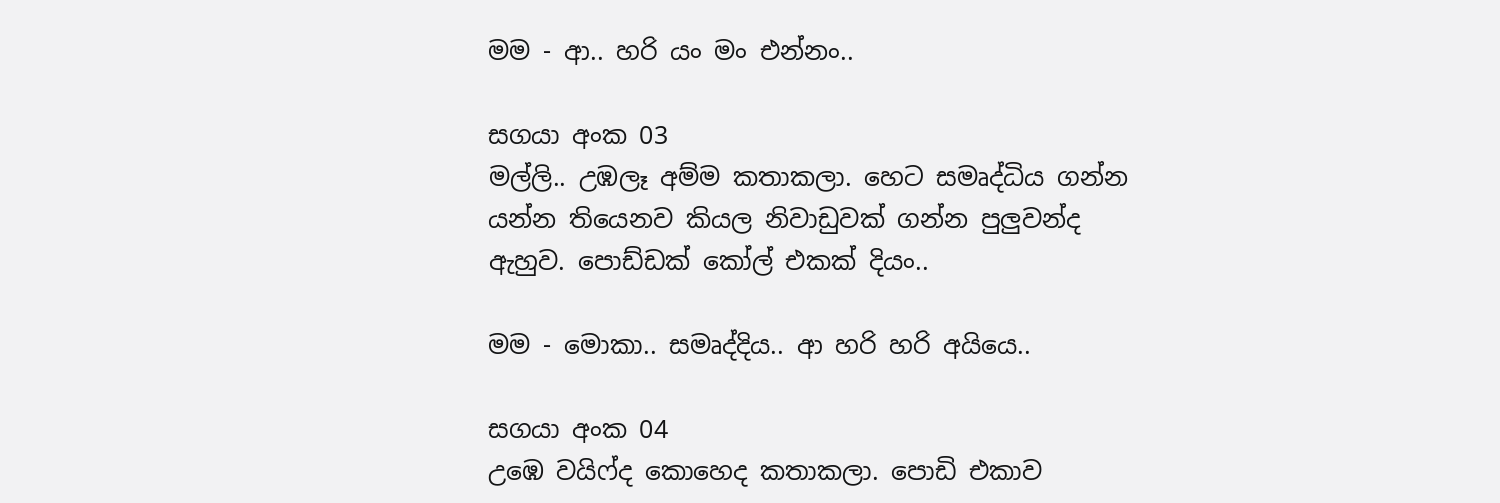මම - ආ.. හරි යං මං එන්නං..

සගයා අංක 03
මල්ලි.. උඹලෑ අම්ම කතාකලා. හෙට සමෘද්ධිය ගන්න යන්න තියෙනව කියල නිවාඩුවක් ගන්න පුලුවන්ද ඇහුව. පොඩ්ඩක් කෝල් එකක් දියං..

මම - මොකා.. සමෘද්දිය.. ආ හරි හරි අයියෙ..

සගයා අංක 04
උඹෙ වයිෆ්ද කොහෙද කතාකලා. පොඩි එකාව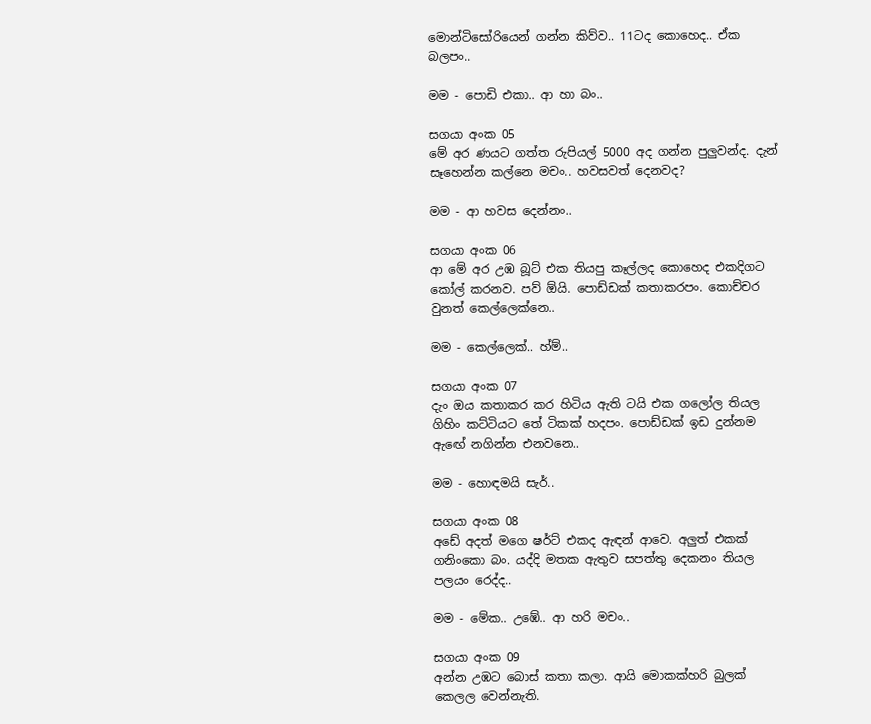මොන්ටිසෝරියෙන් ගන්න කිව්ව.. 11ටද කොහෙද.. ඒක බලපං..

මම - පොඩි එකා.. ආ හා බං..

සගයා අංක 05
මේ අර ණයට ගත්ත රුපියල් 5000 අද ගන්න පුලුවන්ද. දැන් සෑහෙන්න කල්නෙ මචං.. හවසවත් දෙනවද?

මම - ආ හවස දෙන්නං..

සගයා අංක 06
ආ මේ අර උඹ බූට් එක තියපු කෑල්ලද කොහෙද එකදිගට කෝල් කරනව. පව් ඕයි. පොඩ්ඩක් කතාකරපං. කොච්චර වුනත් කෙල්ලෙක්නෙ..

මම - කෙල්ලෙක්.. හ්ම්..

සගයා අංක 07
දැං ඔය කතාකර කර හිටිය ඇති ටයි එක ගලෝල තියල ගිහිං කට්ටියට තේ ටිකක් හදපං. පොඩ්ඩක් ඉඩ දුන්නම ඇඟේ නගින්න එනවනෙ..

මම - හොඳමයි සැර්..

සගයා අංක 08
අඩේ අදත් මගෙ ෂර්ට් එකද ඇඳන් ආවෙ. අලුත් එකක් ගනිංකො බං. යද්දි මතක ඇතුව සපත්තු දෙකනං තියල පලයං රෙද්ද..

මම - මේක.. උඹේ.. ආ හරි මචං..

සගයා අංක 09
අන්න උඹට බොස් කතා කලා. ආයි මොකක්හරි බුලක් කෙලල වෙන්නැති.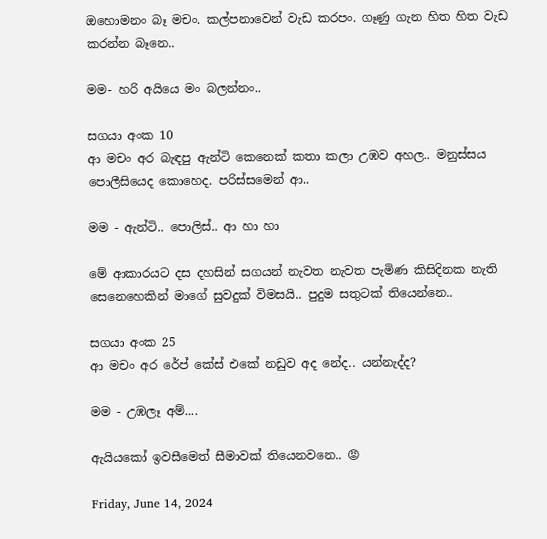ඔහොමනං බෑ මචං. කල්පනාවෙන් වැඩ කරපං. ගෑණු ගැන හිත හිත වැඩ කරන්න බෑනෙ..

මම- හරි අයියෙ මං බලන්නං..

සගයා අංක 10
ආ මචං අර බැඳපු ඇන්ටි කෙනෙක් කතා කලා උඹව අහල.. මනුස්සය පොලීසියෙද කොහෙද. පරිස්සමෙන් ආ..

මම - ඇන්ටි.. පොලිස්.. ආ හා හා

මේ ආකාරයට දස දහසින් සගයන් නැවත නැවත පැමිණ කිසිදිනක නැති සෙනෙහෙකින් මාගේ සුවදුක් විමසයි.. පුදුම සතුටක් තියෙන්නෙ..

සගයා අංක 25
ආ මචං අර රේප් කේස් එකේ නඩුව අද නේද.. යන්නැද්ද?

මම - උඹලෑ අම්‍....

ඇයියකෝ ඉවසීමෙත් සීමාවක් තියෙනවනෙ.. 😡

Friday, June 14, 2024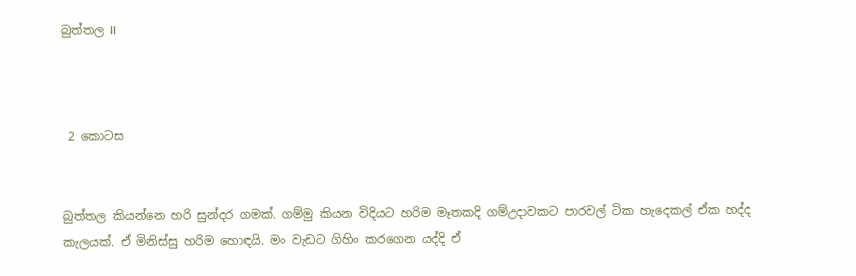බුත්තල II



 2 කොටස


බුත්තල කියන්නෙ හරි සුන්දර ගමක්. ගම්මු කියන විදියට හරිම මෑතකදි ගම්උදාවකට පාරවල් ටික හැදෙකල් ඒක හද්ද කැලයක්. ඒ මිනිස්සු හරිම හොඳයි. මං වැඩට ගිහිං කරගෙන යද්දි ඒ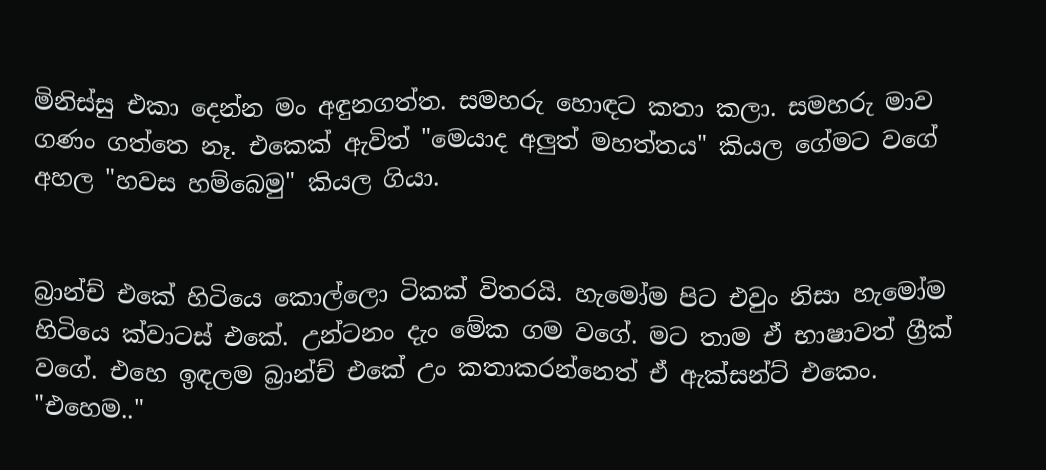මිනිස්සු එකා දෙන්න මං අඳුනගත්ත. සමහරු හොඳට කතා කලා. සමහරු මාව ගණං ගත්තෙ නෑ. එකෙක් ඇවිත් "මෙයාද අලුත් මහත්තය" කියල ගේමට වගේ අහල "හවස හම්බෙමු" කියල ගියා.


බ්‍රාන්ච් එකේ හිටියෙ කොල්ලො ටිකක් විතරයි. හැමෝම පිට එවුං නිසා හැමෝම හිටියෙ ක්වාටස් එකේ. උන්ටනං දැං මේක ගම වගේ. මට තාම ඒ භාෂාවත් ග්‍රීක් වගේ. එහෙ ඉඳලම බ්‍රාන්ච් එකේ උං කතාකරන්නෙත් ඒ ඇක්සන්ට් එකෙං. "එහෙම.."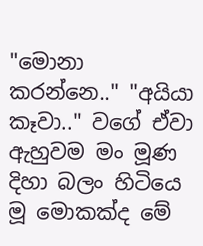"මොනා කරන්නෙ.." "අයියා කෑවා.." වගේ ඒවා ඇහුවම මං මූණ දිහා බලං හිටියෙ මූ මොකක්ද මේ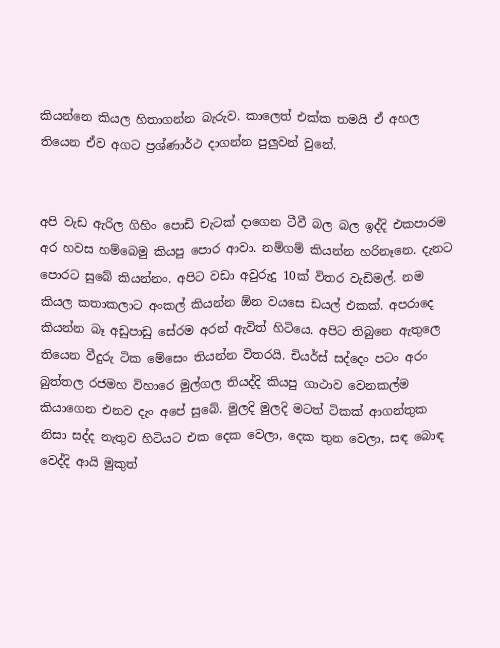කියන්නෙ කියල හිතාගන්න බැරුව. කාලෙත් එක්ක තමයි ඒ අහල තියෙන ඒව අගට ප්‍රශ්ණාර්ථ දාගන්න පුලුවන් වුනේ.


අපි වැඩ ඇරිල ගිහිං පොඩි චැටක් දාගෙන ටීවී බල බල ඉද්දි එකපාරම අර හවස හම්බෙමු කියපු පොර ආවා. නම්ගම් කියන්න හරිනෑනෙ. දැනට පොරට සුබේ කියන්නං. අපිට වඩා අවුරුදු 10ක් විතර වැඩිමල්. නම කියල කතාකලාට අංකල් කියන්න ඕන වයසෙ ඩයල් එකක්. අපරාදෙ කියන්න බෑ අඩුපාඩු සේරම අරන් ඇවිත් හිටියෙ. අපිට තිබුනෙ ඇතුලෙ තියෙන වීදුරු ටික මේසෙං තියන්න විතරයි. චියර්ස් සද්දෙං පටං අරං බුත්තල රජමහ විහාරෙ මුල්ගල තියද්දි කියපු ගාථාව වෙනකල්ම කියාගෙන එනව දැං අපේ සුබේ. මුලදි මුලදි මටත් ටිකක් ආගන්තුක නිසා සද්ද නැතුව හිටියට එක දෙක වෙලා, දෙක තුන වෙලා, සඳ බොඳ වෙද්දි ආයි මුකුත්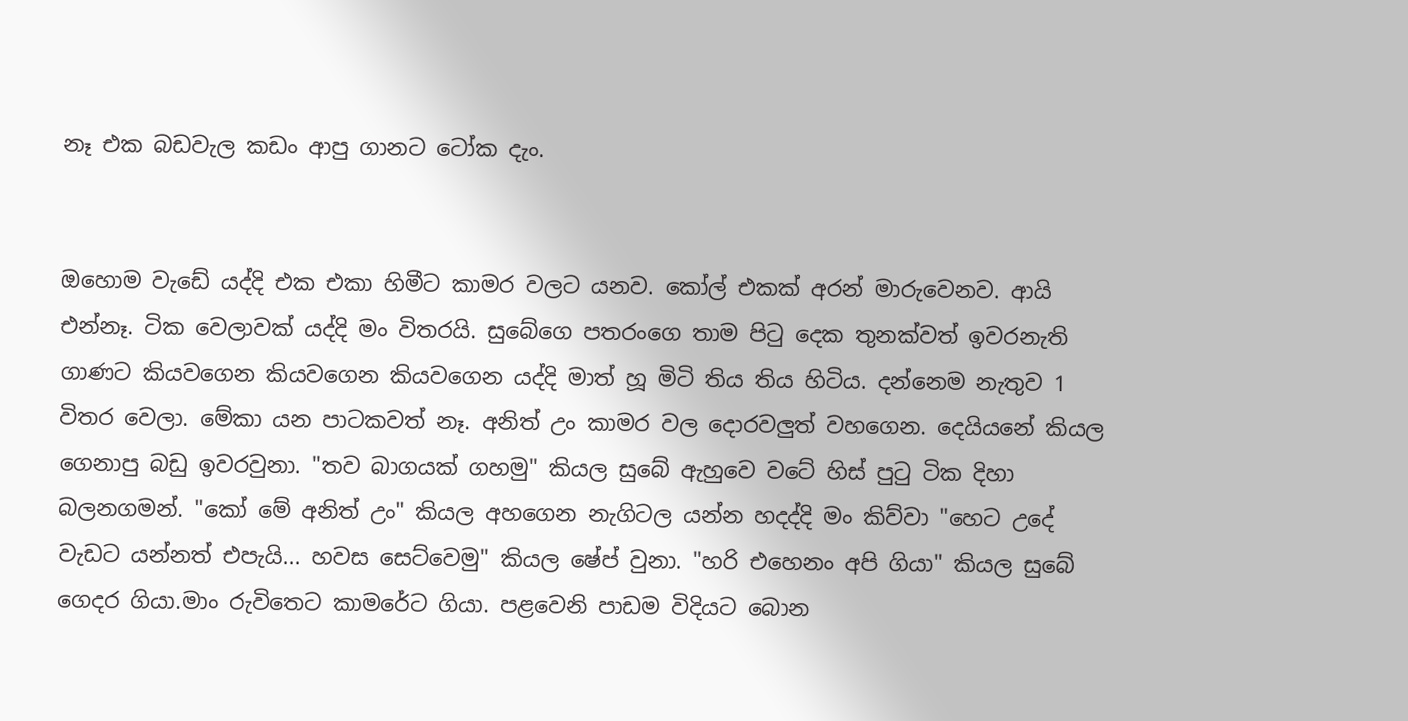නෑ එක බඩවැල කඩං ආපු ගානට ටෝක දැං.


ඔහොම වැඩේ යද්දි එක එකා හිමීට කාමර වලට යනව. කෝල් එකක් අරන් මාරුවෙනව. ආයි එන්නෑ. ටික වෙලාවක් යද්දි මං විතරයි. සුබේගෙ පතරංගෙ තාම පිටු දෙක තුනක්වත් ඉවරනැති ගාණට කියවගෙන කියවගෙන කියවගෙන යද්දි මාත් හූ මිටි තිය තිය හිටිය. දන්නෙම නැතුව 1 විතර වෙලා. මේකා යන පාටකවත් නෑ. අනිත් උං කාමර වල දොරවලුත් වහගෙන. දෙයියනේ කියල ගෙනාපු බඩු ඉවරවුනා. "තව බාගයක් ගහමු" කියල සුබේ ඇහුවෙ වටේ හිස් පුටු ටික දිහා බලනගමන්. "කෝ මේ අනිත් උං" කියල අහගෙන නැගිටල යන්න හදද්දි මං කිව්වා "හෙට උදේ වැඩට යන්නත් එපැයි... හවස සෙට්වෙමු" කියල ෂේප් වුනා. "හරි එහෙනං අපි ගියා" කියල සුබේ ගෙදර ගියා.මාං රුවිතෙට කාමරේට ගියා. පළවෙනි පාඩම විදියට බොන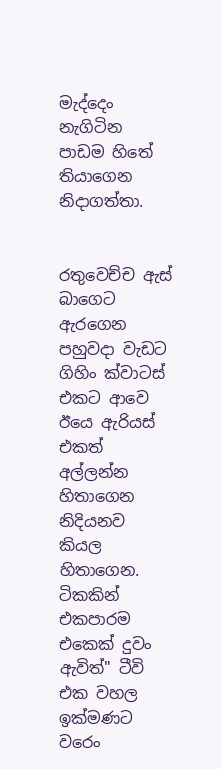මැද්දෙං නැගිටින පාඩම හිතේ තියාගෙන නිදාගත්තා.


රතුවෙච්ච ඇස් බාගෙට ඇරගෙන පහුවදා වැඩට ගිහිං ක්වාටස් එකට ආවෙ ඊයෙ ඇරියස් එකත් අල්ලන්න හිතාගෙන නිදියනව කියල හිතාගෙන. ටිකකින් එකපාරම එකෙක් දුවං ඇවිත්" ටීවි එක වහල ඉක්මණට වරෙං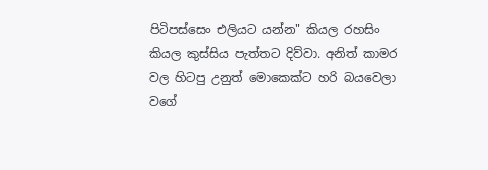පිටිපස්සෙං එලියට යන්න" කියල රහසිං කියල කුස්සිය පැත්තට දිව්වා. අනිත් කාමර වල හිටපු උනුත් මොකෙක්ට හරි බයවෙලා වගේ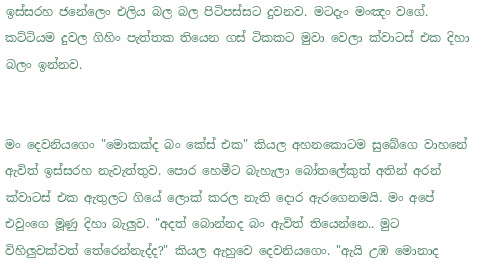ඉස්සරහ ජනේලෙං එලිය බල බල පිටිපස්සට දුවනව. මටදැං මංඤං වගේ. කට්ටියම දුවල ගිහිං පැත්තක තියෙන ගස් ටිකකට මුවා වෙලා ක්වාටස් එක දිහා බලං ඉන්නව.


මං දෙවනියගෙං "මොකක්ද බං කේස් එක" කියල අහනකොටම සුබේගෙ වාහනේ ඇවිත් ඉස්සරහ නැවැත්තුව. පොර හෙමීට බැහැලා බෝතලේකුත් අතින් අරන් ක්වාටස් එක ඇතුලට ගියේ ලොක් කරල නැති දොර ඇරගෙනමයි. මං අපේ එවුංගෙ මූණු දිහා බැලුව. "අදත් බොන්නද බං ඇවිත් තියෙන්නෙ.. මුට විහිලුවක්වත් තේරෙන්නැද්ද?" කියල ඇහුවෙ දෙවනියගෙං. "ඇයි උඹ මොනාද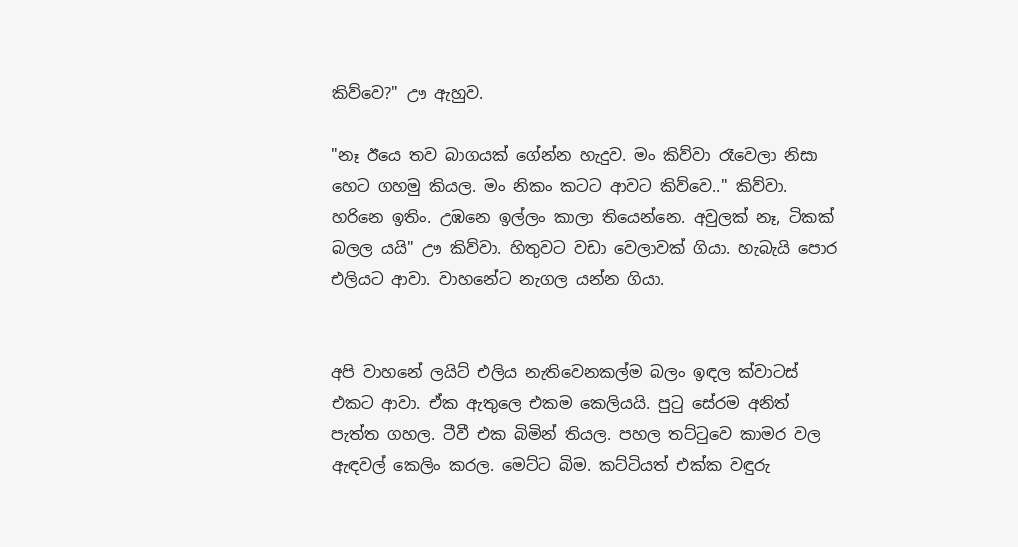කිව්වෙ?" ඌ ඇහුව.

"නෑ ඊයෙ තව බාගයක් ගේන්න හැදුව. මං කිව්වා රෑවෙලා නිසා හෙට ගහමු කියල. මං නිකං කටට ආවට කිව්වෙ.." කිව්වා. හරිනෙ ඉතිං. උඹනෙ ඉල්ලං කාලා තියෙන්නෙ. අවුලක් නෑ, ටිකක් බලල යයි" ඌ කිව්වා. හිතුවට වඩා වෙලාවක් ගියා. හැබැයි පොර එලියට ආවා. වාහනේට නැගල යන්න ගියා.


අපි වාහනේ ලයිට් එලිය නැතිවෙනකල්ම බලං ඉඳල ක්වාටස් එකට ආවා. ඒක ඇතුලෙ එකම කෙලියයි. පුටු සේරම අනිත් පැත්ත ගහල. ටීවී එක බිමින් තියල. පහල තට්ටුවෙ කාමර වල ඇඳවල් කෙලිං කරල. මෙට්ට බිම. කට්ටියත් එක්ක වඳුරු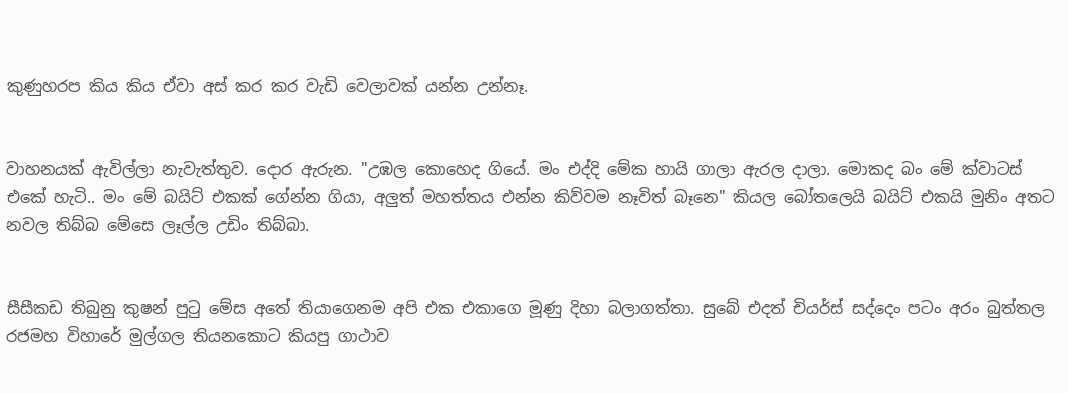කුණුහරප කිය කිය ඒවා අස් කර කර වැඩි වෙලාවක් යන්න උන්නෑ.


වාහනයක් ඇවිල්ලා නැවැත්තුව. දොර ඇරුන. "උඹල කොහෙද ගියේ. මං එද්දි මේක හායි ගාලා ඇරල දාලා. මොකද බං මේ ක්වාටස් එකේ හැටි.. මං මේ බයිට් එකක් ගේන්න ගියා, අලුත් මහත්තය එන්න කිව්වම නෑවිත් බෑනෙ" කියල බෝතලෙයි බයිට් එකයි මුනිං අතට නවල තිබ්බ මේසෙ ලෑල්ල උඩිං තිබ්බා.


සීසීකඩ තිබුනු කුෂන් පුටු මේස අතේ තියාගෙනම අපි එක එකාගෙ මූණු දිහා බලාගත්තා. සුබේ එදත් චියර්ස් සද්දෙං පටං අරං බුත්තල රජමහ විහාරේ මුල්ගල තියනකොට කියපු ගාථාව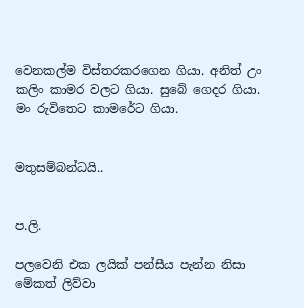වෙනකල්ම විස්තරකරගෙන ගියා. අනිත් උං කලිං කාමර වලට ගියා. සුබේ ගෙදර ගියා. මං රුවිතෙට කාමරේට ගියා.


මතුසම්බන්ධයි..


ප.ලි.

පලවෙනි එක ලයික් පන්සීය පැන්න නිසා මේකත් ලිව්වා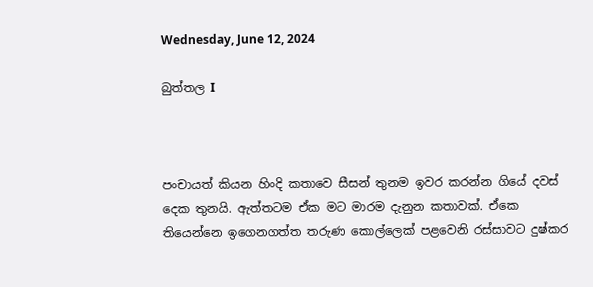Wednesday, June 12, 2024

බුත්තල I



පංචායත් කියන හිංදි කතාවෙ සීසන් තුනම ඉවර කරන්න ගියේ දවස් දෙක තුනයි. ඇත්තටම ඒක මට මාරම දැනුන කතාවක්. ඒකෙ තියෙන්නෙ ඉගෙනගත්ත තරුණ කොල්ලෙක් පළවෙනි රස්සාවට දුෂ්කර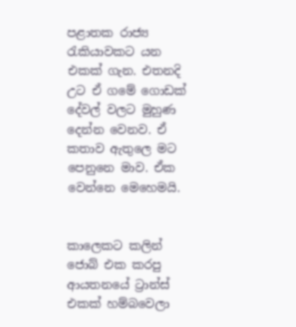පළාතක රාජ්‍ය රැකියාවකට යන එකක් ගැන. එතනදි උට ඒ ගමේ ගොඩක් දේවල් වලට මුහුණ දෙන්න වෙනව. ඒ කතාව ඇතුලෙ මට පෙනුනෙ මාව. ඒක වෙන්නෙ මෙහෙමයි.


කාලෙකට කලින් ජොබ් එක කරපු ආයතනයේ ට්‍රාන්ස් එකක් හම්බවෙලා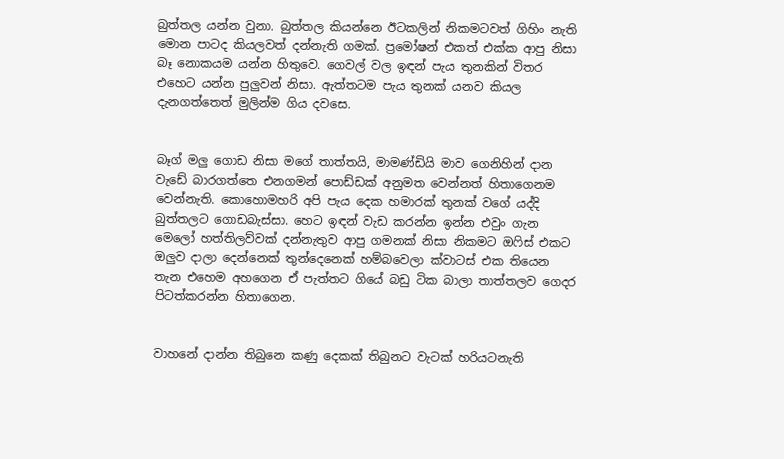බුත්තල යන්න වුනා. බුත්තල කියන්නෙ ඊටකලින් නිකමටවත් ගිහිං නැති මොන පාටද කියලවත් දන්නැති ගමක්. ප්‍රමෝෂන් එකත් එක්ක ආපු නිසා බෑ නොකයම යන්න හිතුවෙ. ගෙවල් වල ඉඳන් පැය තුනකින් විතර එහෙට යන්න පුලුවන් නිසා. ඇත්තටම පැය තුනක් යනව කියල දැනගත්තෙත් මුලින්ම ගිය දවසෙ.


බෑග් මලු ගොඩ නිසා මගේ තාත්තයි, මාමණ්ඩියි මාව ගෙනිහින් දාන වැඩේ බාරගත්තෙ එනගමන් පොඩ්ඩක් අනුමත වෙන්නත් හිතාගෙනම වෙන්නැති. කොහොමහරි අපි පැය දෙක හමාරක් තුනක් වගේ යද්දි බුත්තලට ගොඩබැස්සා. හෙට ඉඳන් වැඩ කරන්න ඉන්න එවුං ගැන මෙලෝ හත්තිලව්වක් දන්නැතුව ආපු ගමනක් නිසා නිකමට ඔෆිස් එකට ඔලුව දාලා දෙන්නෙක් තුන්දෙනෙක් හම්බවෙලා ක්වාටස් එක තියෙන තැන එහෙම අහගෙන ඒ පැත්තට ගියේ බඩු ටික බාලා තාත්තලව ගෙදර පිටත්කරන්න හිතාගෙන.


වාහනේ දාන්න තිබුනෙ කණු දෙකක් තිබුනට වැටක් හරියටනැති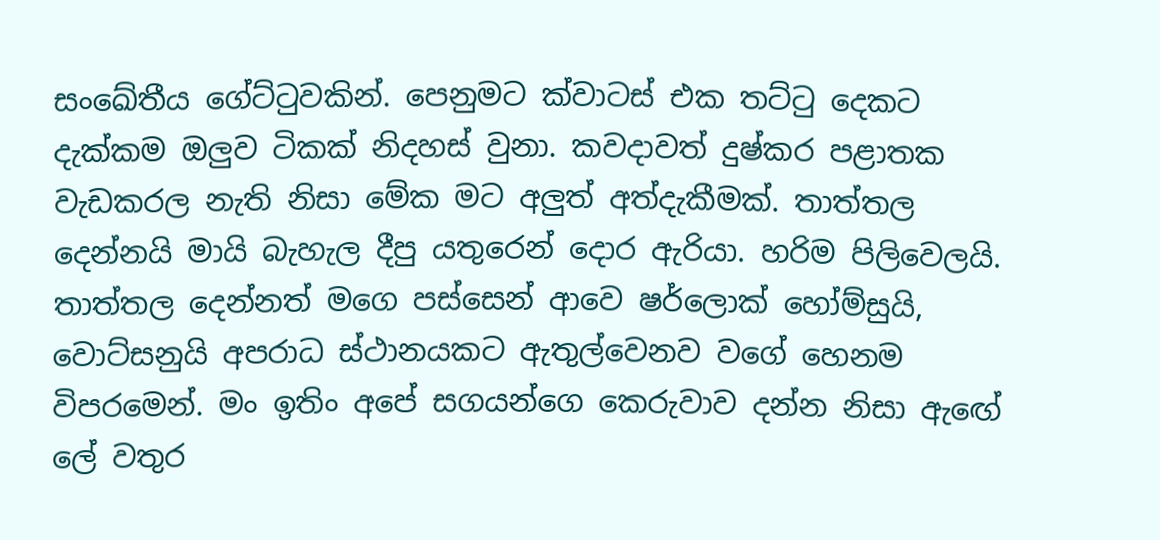සංඛේතීය ගේට්ටුවකින්. පෙනුමට ක්වාටස් එක තට්ටු දෙකට දැක්කම ඔලුව ටිකක් නිදහස් වුනා. කවදාවත් දුෂ්කර පළාතක වැඩකරල නැති නිසා මේක මට අලුත් අත්දැකීමක්. තාත්තල දෙන්නයි මායි බැහැල දීපු යතුරෙන් දොර ඇරියා. හරිම පිලිවෙලයි. තාත්තල දෙන්නත් මගෙ පස්සෙන් ආවෙ ෂර්ලොක් හෝම්සුයි, වොට්සනුයි අපරාධ ස්ථානයකට ඇතුල්වෙනව වගේ හෙනම විපරමෙන්. මං ඉතිං අපේ සගයන්ගෙ කෙරුවාව දන්න නිසා ඇඟේ ලේ වතුර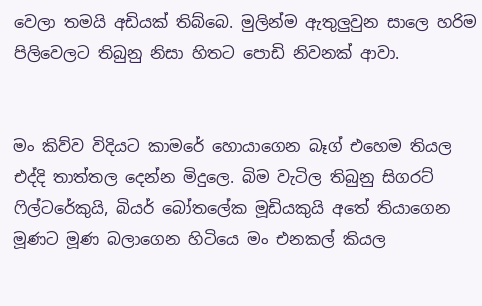වෙලා තමයි අඩියක් තිබ්බෙ. මුලින්ම ඇතුලුවුන සාලෙ හරිම පිලිවෙලට තිබුනු නිසා හිතට පොඩි නිවනක් ආවා.


මං කිව්ව විදියට කාමරේ හොයාගෙන බෑග් එහෙම තියල එද්දි තාත්තල දෙන්න මිදුලෙ. බිම වැටිල තිබුනු සිගරට් ෆිල්ටරේකුයි, බියර් බෝතලේක මූඩියකුයි අතේ තියාගෙන මූණට මූණ බලාගෙන හිටියෙ මං එනකල් කියල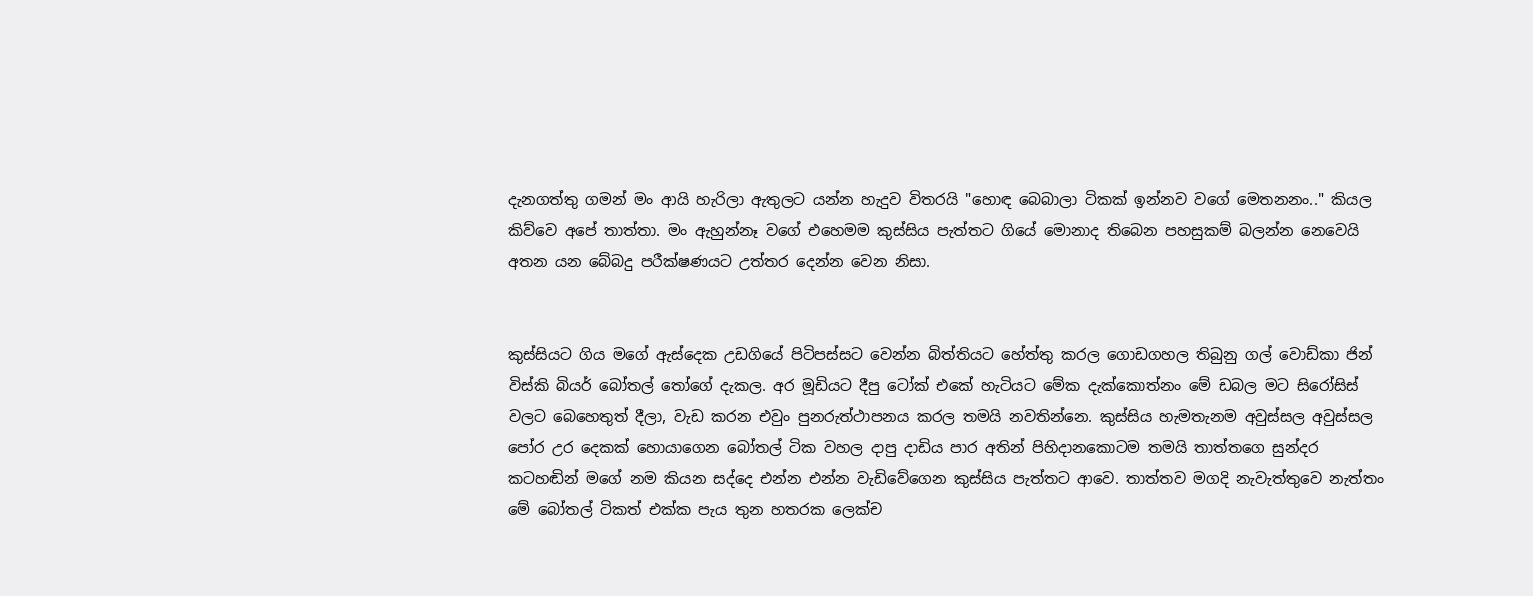දැනගත්තු ගමන් මං ආයි හැරිලා ඇතුලට යන්න හැදුව විතරයි "හොඳ බෙබාලා ටිකක් ඉන්නව වගේ මෙතනනං.." කියල කිව්වෙ අපේ තාත්තා. මං ඇහුන්නෑ වගේ එහෙමම කුස්සිය පැත්තට ගියේ මොනාද තිබෙන පහසුකම් බලන්න නෙවෙයි අතන යන බේබදු පරීක්ෂණයට උත්තර දෙන්න වෙන නිසා.


කුස්සියට ගිය මගේ ඇස්දෙක උඩගියේ පිටිපස්සට වෙන්න බිත්තියට හේත්තු කරල ගොඩගහල තිබුනු ගල් වොඩ්කා ජින් විස්කි බියර් බෝතල් තෝගේ දැකල. අර මූඩියට දීපු ටෝක් එකේ හැටියට මේක දැක්කොත්නං මේ ඩබල මට සිරෝසිස් වලට බෙහෙතුත් දීලා, වැඩ කරන එවුං පුනරුත්ථාපනය කරල තමයි නවතින්නෙ. කුස්සිය හැමතැනම අවුස්සල අවුස්සල පෝර උර දෙකක් හොයාගෙන බෝතල් ටික වහල දාපු දාඩිය පාර අතින් පිහිදානකොටම තමයි තාත්තගෙ සුන්දර කටහඬින් මගේ නම කියන සද්දෙ එන්න එන්න වැඩිවේගෙන කුස්සිය පැත්තට ආවෙ. තාත්තව මගදි නැවැත්තුවෙ නැත්තං මේ බෝතල් ටිකත් එක්ක පැය තුන හතරක ලෙක්ච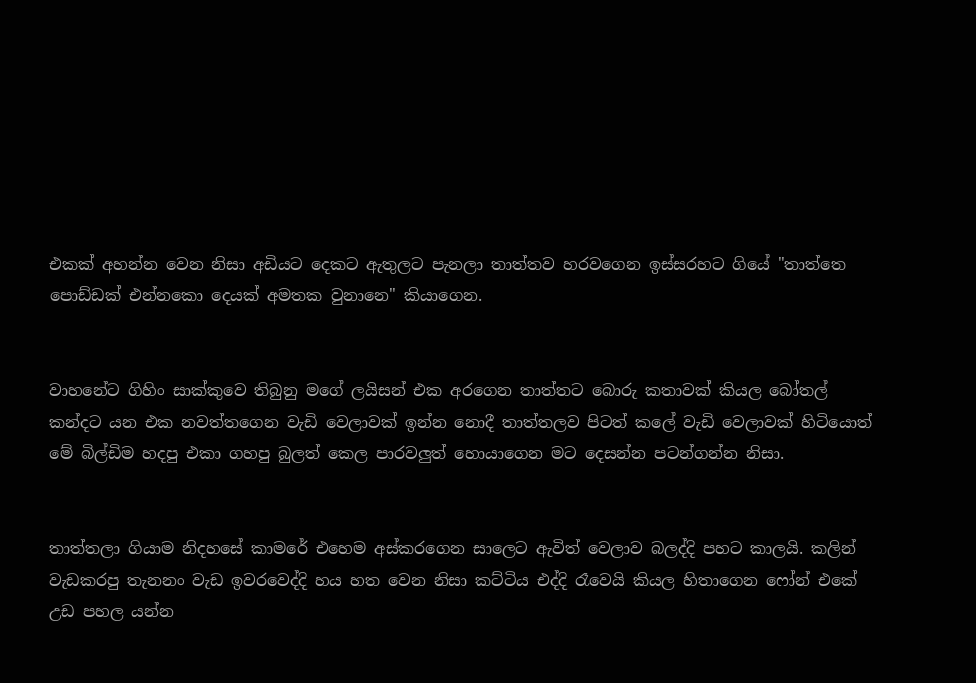එකක් අහන්න වෙන නිසා අඩියට දෙකට ඇතුලට පැනලා තාත්තව හරවගෙන ඉස්සරහට ගියේ "තාත්තෙ පොඩ්ඩක් එන්නකො දෙයක් අමතක වුනානෙ" කියාගෙන.


වාහනේට ගිහිං සාක්කුවෙ තිබුනු මගේ ලයිසන් එක අරගෙන තාත්තට බොරු කතාවක් කියල බෝතල් කන්දට යන එක නවත්තගෙන වැඩි වෙලාවක් ඉන්න නොදී තාත්තලව පිටත් කලේ වැඩි වෙලාවක් හිටියොත් මේ බිල්ඩිම හදපු එකා ගහපු බුලත් කෙල පාරවලුත් හොයාගෙන මට දෙසන්න පටන්ගන්න නිසා.


තාත්තලා ගියාම නිදහසේ කාමරේ එහෙම අස්කරගෙන සාලෙට ඇවිත් වෙලාව බලද්දි පහට කාලයි. කලින් වැඩකරපු තැනනං වැඩ ඉවරවෙද්දි හය හත වෙන නිසා කට්ටිය එද්දි රෑවෙයි කියල හිතාගෙන ෆෝන් එකේ උඩ පහල යන්න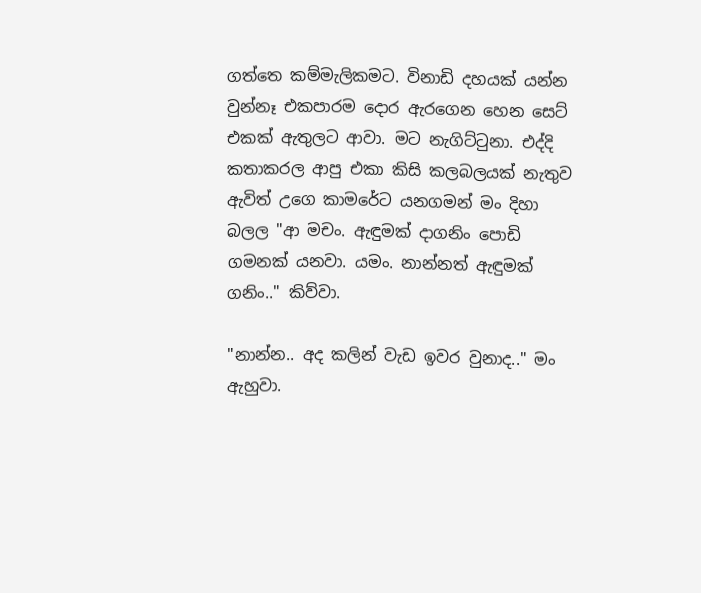ගත්තෙ කම්මැලිකමට. විනාඩි දහයක් යන්න වුන්නෑ එකපාරම දොර ඇරගෙන හෙන සෙට් එකක් ඇතුලට ආවා. මට නැගිට්ටුනා. එද්දි කතාකරල ආපු එකා කිසි කලබලයක් නැතුව ඇවිත් උගෙ කාමරේට යනගමන් මං දිහා බලල "ආ මචං. ඇඳුමක් දාගනිං පොඩි ගමනක් යනවා. යමං. නාන්නත් ඇඳුමක් ගනිං.." කිව්වා.

"නාන්න.. අද කලින් වැඩ ඉවර වුනාද.." මං ඇහුවා.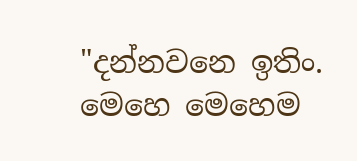"දන්නවනෙ ඉතිං. මෙහෙ මෙහෙම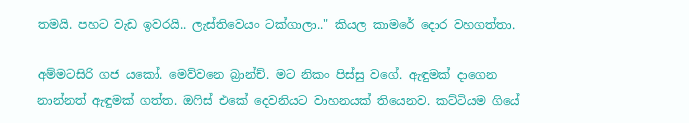තමයි. පහට වැඩ ඉවරයි.. ලැස්තිවෙයං ටක්ගාලා.." කියල කාමරේ දොර වහගත්තා.

අම්මටසිරි ගජ යකෝ. මෙව්වනෙ බ්‍රාන්ච්. මට නිකං පිස්සු වගේ. ඇඳුමක් දාගෙන නාන්නත් ඇඳුමක් ගත්ත. ඔෆිස් එකේ දෙවනියට වාහනයක් තියෙනව. කට්ටියම ගියේ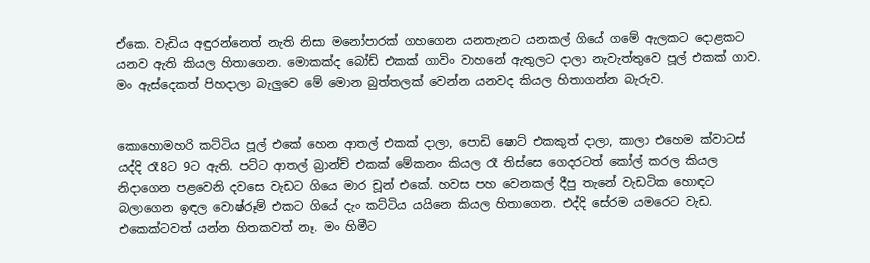ඒකෙ. වැඩිය අඳුරන්නෙත් නැති නිසා මනෝපාරක් ගහගෙන යනතැනට යනකල් ගියේ ගමේ ඇලකට දොළකට යනව ඇති කියල හිතාගෙන. මොකක්ද බෝඩ් එකක් ගාවිං වාහනේ ඇතුලට දාලා නැවැත්තුවෙ පූල් එකක් ගාව. මං ඇස්දෙකත් පිහදාලා බැලුවෙ මේ මොන බුත්තලක් වෙන්න යනවද කියල හිතාගන්න බැරුව.


කොහොමහරි කට්ටිය පූල් එකේ හෙන ආතල් එකක් දාලා, පොඩි ෂොට් එකකුත් දාලා, කාලා එහෙම ක්වාටස් යද්දි රෑ8ට 9ට ඇති. පට්ට ආතල් බ්‍රාන්ච් එකක් මේකනං කියල රෑ තිස්සෙ ගෙදරටත් කෝල් කරල කියල නිදාගෙන පළවෙනි දවසෙ වැඩට ගියෙ මාර චූන් එකේ. හවස පහ වෙනකල් දීපු තැනේ වැඩටික හොඳට බලාගෙන ඉඳල වොෂ්රූම් එකට ගියේ දැං කට්ටිය යයිනෙ කියල හිතාගෙන. එද්දි සේරම යමරෙට වැඩ. එකෙක්ටවත් යන්න හිතකවත් නෑ. මං හිමීට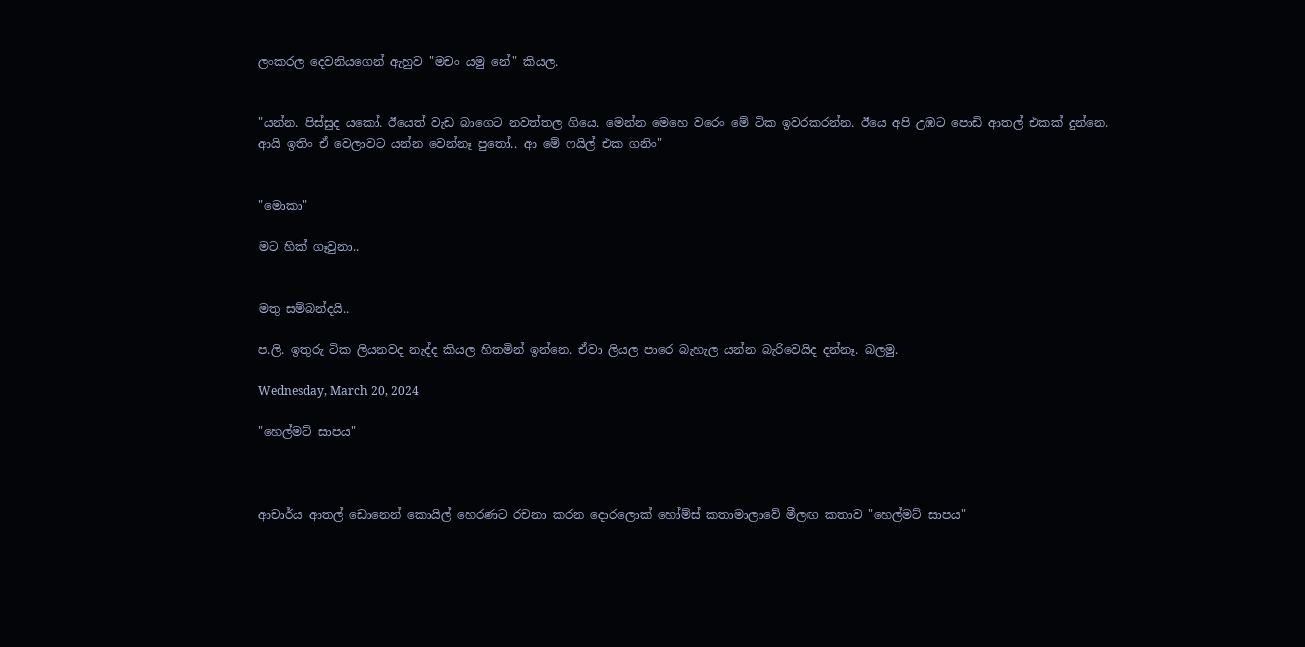ලංකරල දෙවනියගෙන් ඇහුව "මචං යමු නේ" කියල.


"යන්න. පිස්සුද යකෝ. ඊයෙත් වැඩ බාගෙට නවත්තල ගියෙ. මෙන්න මෙහෙ වරෙං මේ ටික ඉවරකරන්න. ඊයෙ අපි උඹට පොඩි ආතල් එකක් දුන්නෙ. ආයි ඉතිං ඒ වෙලාවට යන්න වෙන්නෑ පුතෝ.. ආ මේ ෆයිල් එක ගනිං"


"මොකා"

මට හික් ගෑවුනා..


මතු සම්බන්දයි..

ප.ලි. ඉතුරු ටික ලියනවද නැද්ද කියල හිතමින් ඉන්නෙ. ඒවා ලියල පාරෙ බැහැල යන්න බැරිවෙයිද දන්නෑ. බලමු.

Wednesday, March 20, 2024

"හෙල්මට් සාපය"



ආචාර්ය ආතල් ඩොනෙන් කොයිල් හෙරණට රචනා කරන දොරලොක් හෝම්ස් කතාමාලාවේ මීලඟ කතාව "හෙල්මට් සාපය"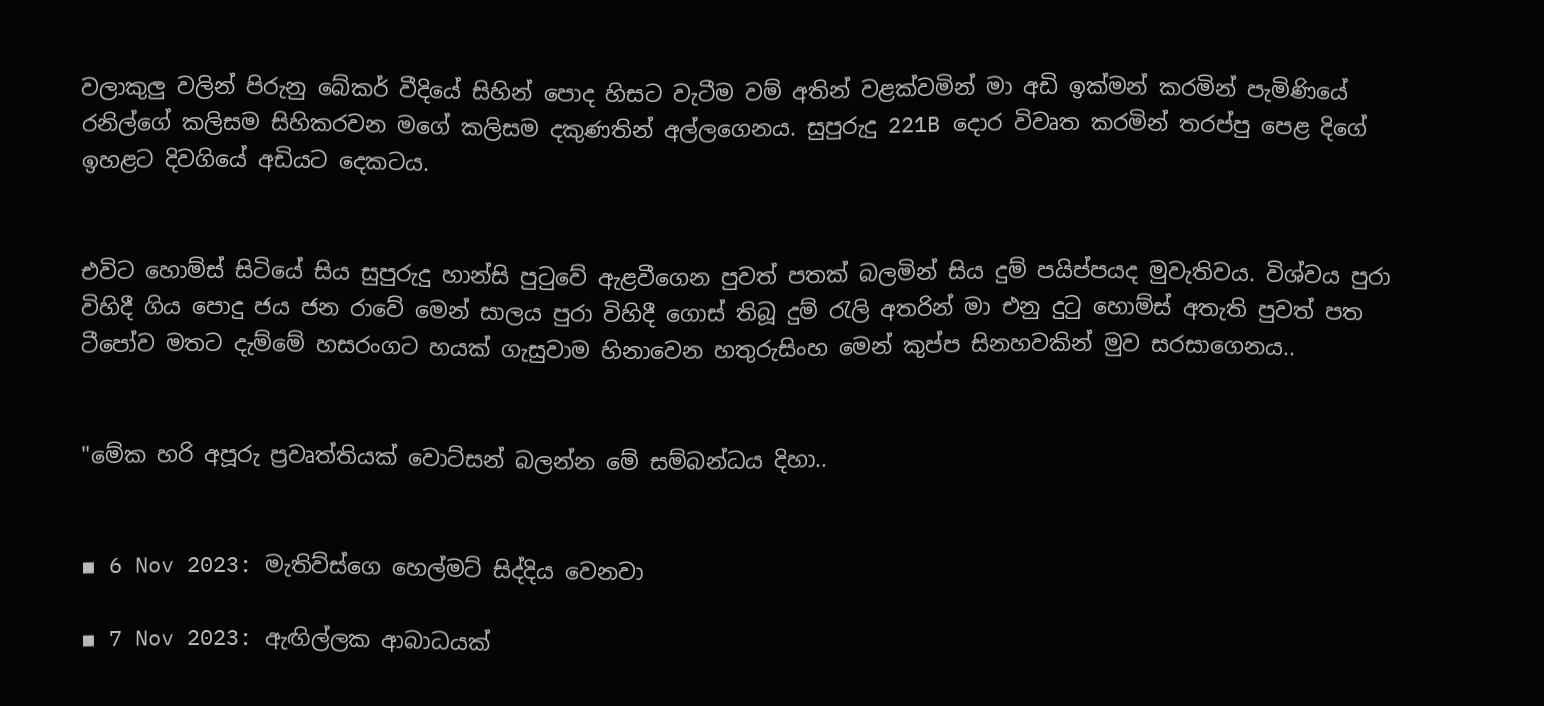වලාකුලු වලින් පිරුනු බේකර් වීදියේ සිහින් පොද හිසට වැටීම වම් අතින් වළක්වමින් මා අඩි ඉක්මන් කරමින් පැමිණියේ රනිල්ගේ කලිසම සිහිකරවන මගේ කලිසම දකුණතින් අල්ලගෙනය. සුපුරුදු 221B දොර විවෘත කරමින් තරප්පු පෙළ දිගේ ඉහළට දිවගියේ අඩියට දෙකටය.


එවිට හොම්ස් සිටියේ සිය සුපුරුදු හාන්සි පුටුවේ ඇළවීගෙන පුවත් පතක් බලමින් සිය දුම් පයිප්පයද මුවැතිවය. විශ්වය පුරා විහිදී ගිය පොදු ජය ජන රාවේ මෙන් සාලය පුරා විහිදී ගොස් තිබූ දුම් රැලි අතරින් මා එනු දුටු හොම්ස් අතැති පුවත් පත ටීපෝව මතට දැම්මේ හසරංගට හයක් ගැසුවාම හිනාවෙන හතුරුසිංහ මෙන් කුප්ප සිනහවකින් මුව සරසාගෙනය..


"මේක හරි අපූරු ප්‍රවෘත්තියක් වොට්සන් බලන්න මේ සම්බන්ධය දිහා..


▪ 6 Nov 2023: මැතිව්ස්ගෙ හෙල්මට් සිද්දිය වෙනවා

▪ 7 Nov 2023: ඇඟිල්ලක ආබාධයක්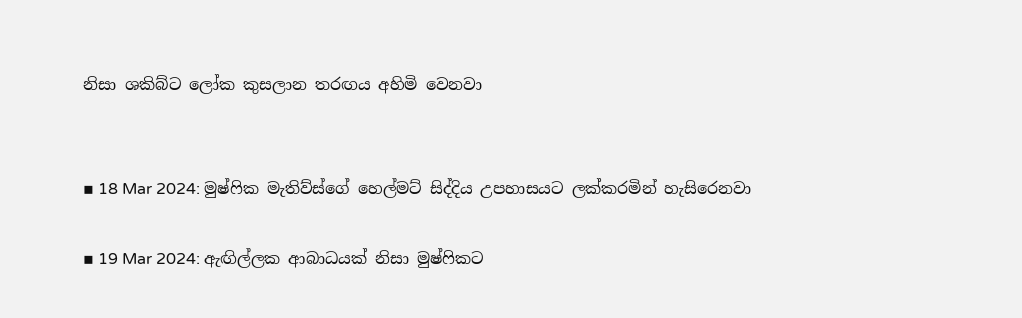නිසා ශකිබ්ට ලෝක කුසලාන තරඟය අහිමි වෙනවා


▪ 18 Mar 2024: මුෂ්ෆික මැතිව්ස්ගේ හෙල්මට් සිද්දිය උපහාසයට ලක්කරමින් හැසිරෙනවා

▪ 19 Mar 2024: ඇඟිල්ලක ආබාධයක් නිසා මුෂ්ෆිකට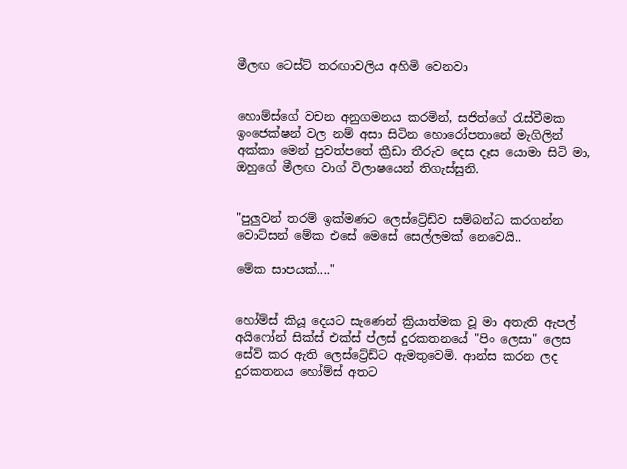මීලඟ ටෙස්ට් තරඟාවලිය අහිමි වෙනවා


හොම්ස්ගේ වචන අනුගමනය කරමින්, සජිත්ගේ රැස්වීමක ඉංජෙක්ෂන් වල නම් අසා සිටින හොරෝපතානේ මැගිලින් අක්කා මෙන් පුවත්පතේ ක්‍රීඩා තීරුව දෙස දෑස යොමා සිටි මා, ඔහුගේ මීලඟ වාග් විලාෂයෙන් තිගැස්සුනි.


"පුලුවන් තරම් ඉක්මණට ලෙස්ට්‍රේඩ්ව සම්බන්ධ කරගන්න වොට්සන් මේක එසේ මෙසේ සෙල්ලමක් නෙවෙයි..

මේක සාපයක්...."


හෝම්ස් කියූ දෙයට සැණෙන් ක්‍රියාත්මක වූ මා අතැති ඇපල් අයිෆෝන් සික්ස් එක්ස් ප්ලස් දුරකතනයේ "පිං ලෙසා" ලෙස සේව් කර ඇති ලෙස්ට්‍රේඩ්ට ඇමතුවෙමි. ආන්ස කරන ලද දුරකතනය හෝම්ස් අතට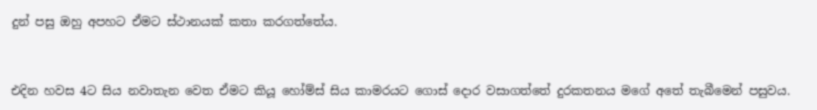දුන් පසු ඔහු අපහට ඒමට ස්ථානයක් කතා කරගත්තේය.


එදින හවස 4ට සිය නවාතැන වෙත ඒමට කියූ හෝම්ස් සිය කාමරයට ගොස් දොර වසාගත්තේ දුරකතනය මගේ අතේ තැබීමෙන් පසුවය.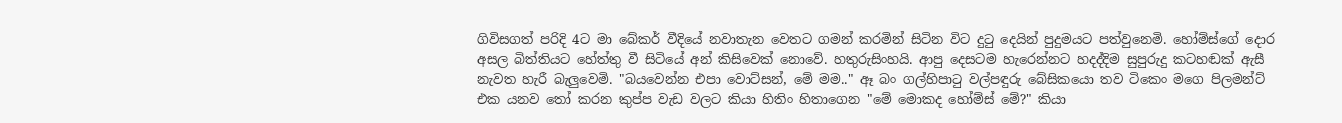ගිවිසගත් පරිදි 4ට මා බේකර් වීදියේ නවාතැන වෙතට ගමන් කරමින් සිටින විට දුටු දෙයින් පුදුමයට පත්වුනෙමි. හෝම්ස්ගේ දොර අසල බිත්තියට හේත්තු වී සිටියේ අන් කිසිවෙක් නොවේ. හතුරුසිංහයි. ආපු දෙසටම හැරෙන්නට හදද්දිම සුපුරුදු කටහඬක් ඇසී නැවත හැරී බැලුවෙමි. "බයවෙන්න එපා වොට්සන්, මේ මම.." ඈ බං ගල්හිපාටු වල්පඳුරු බේසිකයො තව ටිකෙං මගෙ පිලමන්ට් එක යනව තෝ කරන කුප්ප වැඩ වලට කියා හිතිං හිතාගෙන "මේ මොකද හෝම්ස් මේ?" කියා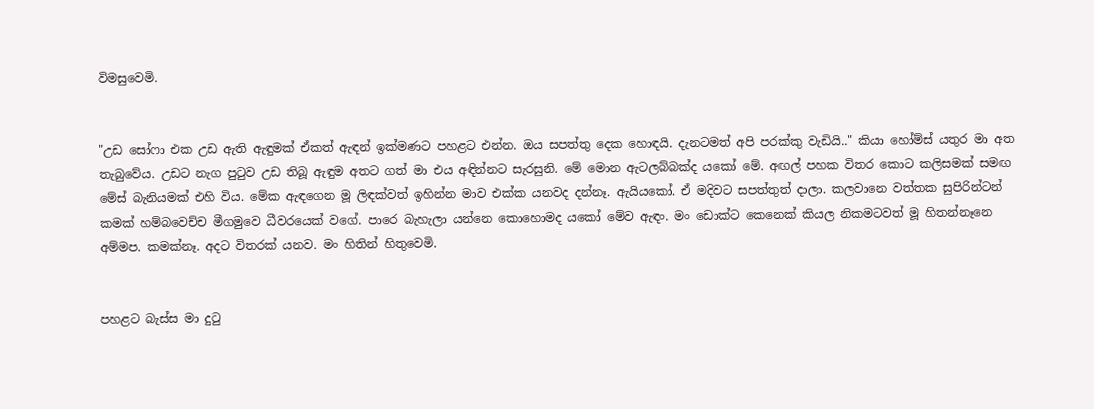විමසුවෙමි.


"උඩ සෝෆා එක උඩ ඇති ඇඳුමක් ඒකත් ඇඳන් ඉක්මණට පහළට එන්න. ඔය සපත්තු දෙක හොඳයි. දැනටමත් අපි පරක්කු වැඩියි.." කියා හෝම්ස් යතුර මා අත තැබුවේය. උඩට නැග පුටුව උඩ තිබූ ඇඳුම අතට ගත් මා එය අඳින්නට සැරසුනි. මේ මොන ඇටලබ්බක්ද යකෝ මේ. අඟල් පහක විතර කොට කලිසමක් සමඟ මේස් බැනියමක් එහි විය. මේක ඇඳගෙන මූ ලිඳක්වත් ඉහින්න මාව එක්ක යනවද දන්නෑ. ඇයියකෝ. ඒ මදිවට සපත්තුත් දාලා. කලවානෙ වත්තක සුපිරින්ටන් කමක් හම්බවෙච්ච මීගමුවෙ ධීවරයෙක් වගේ. පාරෙ බැහැලා යන්නෙ කොහොමද යකෝ මේව ඇඳං. මං ඩොක්ට කෙනෙක් කියල නිකමටවත් මූ හිතන්නෑනෙ අම්මප. කමක්නෑ. අදට විතරක් යනව. මං හිතින් හිතුවෙමි.


පහළට බැස්ස මා දුටු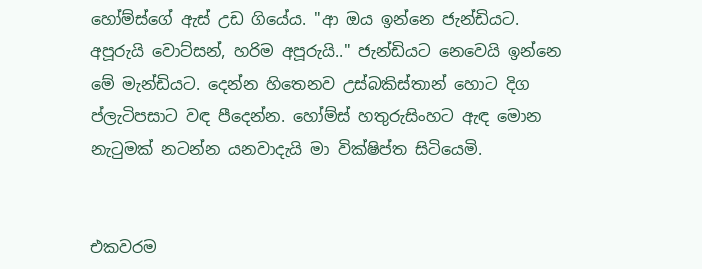හෝම්ස්ගේ ඇස් උඩ ගියේය. "ආ ඔය ඉන්නෙ ජැන්ඩියට. අපූරුයි වොට්සන්, හරිම අපූරුයි.." ජැන්ඩියට නෙවෙයි ඉන්නෙ මේ මැන්ඩියට. දෙන්න හිතෙනව උස්බකිස්තාන් හොට දිග ප්ලැටිපසාට වඳ පීදෙන්න. හෝම්ස් හතුරුසිංහට ඇඳ මොන නැටුමක් නටන්න යනවාදැයි මා වික්ෂිප්ත සිටියෙමි.


එකවරම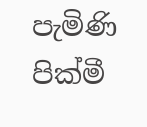පැමිණි පික්මී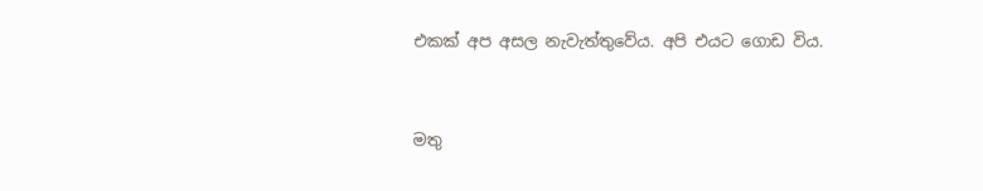එකක් අප අසල නැවැත්තුවේය. අපි එයට ගොඩ විය.


මතු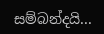සම්බන්දයි...